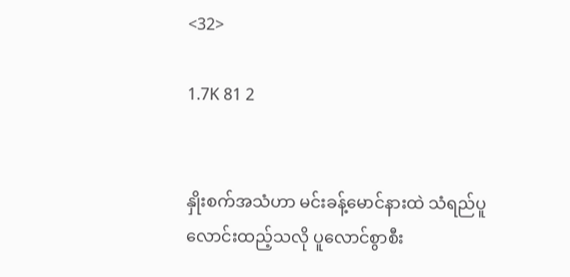<32>

1.7K 81 2


နှိုးစက်အသံဟာ မင်းခန့်မောင်နားထဲ သံရည်ပူလောင်းထည့်သလို ပူလောင်စွာစီး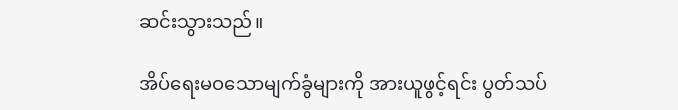ဆင်းသွားသည်။

အိပ်ရေးမဝသောမျက်ခွံများကို အားယူဖွင့်ရင်း ပွတ်သပ်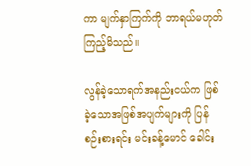ကာ မျက်နှာကြက်ကို ဘာရယ်မဟုတ်ကြည့်မိသည်။

လွန်ခဲ့သောရက်အနည်းငယ်က ဖြစ်ခဲ့သောအဖြစ်အပျက်များကို ပြန်စဉ်းစားရင်း မင်းခန့်မောင် ခေါင်း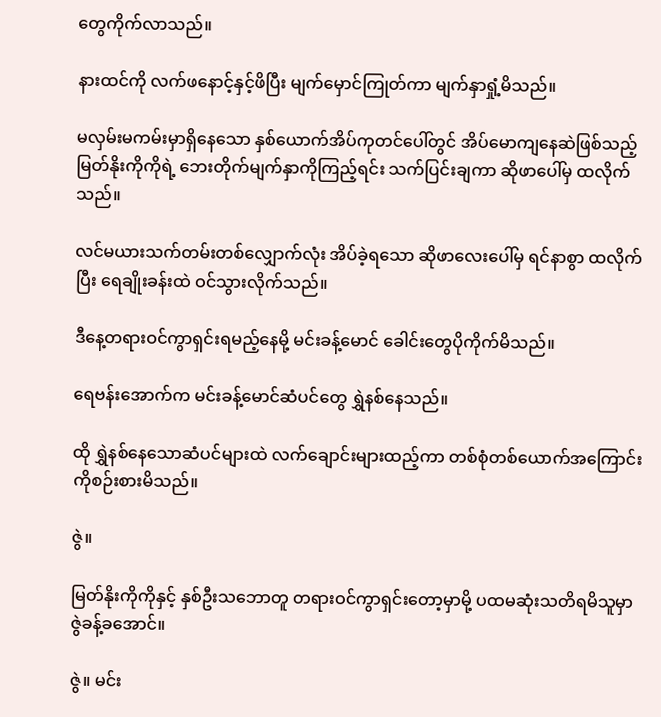တွေကိုက်လာသည်။

နားထင်ကို လက်ဖနောင့်နှင့်ဖိပြီး မျက်မှောင်ကြုတ်ကာ မျက်နှာရှုံ့မိသည်။

မလှမ်းမကမ်းမှာရှိနေသော နှစ်ယောက်အိပ်ကုတင်ပေါ်တွင် အိပ်မောကျနေဆဲဖြစ်သည့် မြတ်နိုးကိုကိုရဲ့ ဘေးတိုက်မျက်နှာကိုကြည့်ရင်း သက်ပြင်းချကာ ဆိုဖာပေါ်မှ ထလိုက်သည်။

လင်မယားသက်တမ်းတစ်လျှောက်လုံး အိပ်ခဲ့ရသော ဆိုဖာလေးပေါ်မှ ရင်နာစွာ ထလိုက်ပြီး ရေချိုးခန်းထဲ ဝင်သွားလိုက်သည်။

ဒီနေ့တရားဝင်ကွာရှင်းရမည့်နေမို့ မင်းခန့်မောင် ခေါင်းတွေပိုကိုက်မိသည်။

ရေဗန်းအောက်က မင်းခန့်မောင်ဆံပင်တွေ ရွှဲနစ်နေသည်။

ထို ရွှဲနစ်နေသောဆံပင်များထဲ လက်ချောင်းများထည့်ကာ တစ်စုံတစ်ယောက်အကြောင်းကိုစဉ်းစားမိသည်။

ဇွဲ။

မြတ်နိုးကိုကိုနှင့် နှစ်ဦးသဘောတူ တရားဝင်ကွာရှင်းတော့မှာမို့ ပထမဆုံးသတိရမိသူမှာ ဇွဲခန့်ခအောင်။

ဇွဲ။ မင်း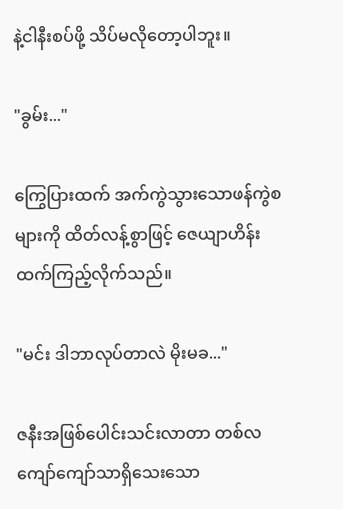နဲ့ငါနီးစပ်ဖို့ သိပ်မလိုတော့ပါဘူး။

"ခွမ်း..."

ကြွေပြားထက် အက်ကွဲသွားသောဖန်ကွဲစများကို ထိတ်လန့်စွာဖြင့် ဇေယျာဟိန်းထက်ကြည့်လိုက်သည်။

"မင်း ဒါဘာလုပ်တာလဲ မိုးမခ..."

ဇနီးအဖြစ်ပေါင်းသင်းလာတာ တစ်လကျော်ကျော်သာရှိသေးသော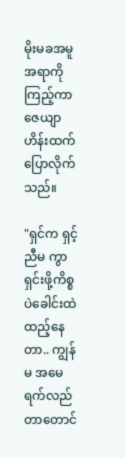မိုးမခအမူအရာကိုကြည့်ကာ ဇေယျာဟိန်းထက်ပြောလိုက်သည်။

"ရှင်က ရှင့်ညီမ ကွာရှင်းဖို့ကိစ္စပဲခေါင်းထဲထည့်နေတာ.. ကျွန်မ အမေရက်လည်တာတောင်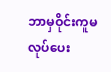ဘာမှဝိုင်းကူမလုပ်ပေး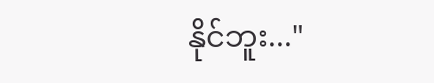နိုင်ဘူး..."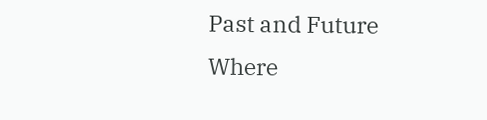Past and Future Where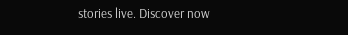stories live. Discover now